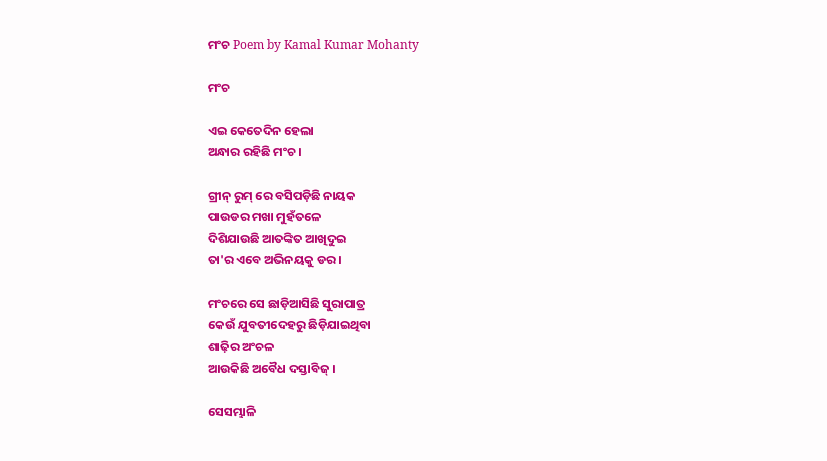ମଂଚ Poem by Kamal Kumar Mohanty

ମଂଚ

ଏଇ କେତେଦିନ ହେଲା
ଅନ୍ଧାର ରହିଛି ମଂଚ ।

ଗ୍ରୀନ୍ ରୁମ୍ ରେ ବସିପଡ଼ିଛି ନାୟକ
ପାଉଡର ମଖା ମୁହଁତଳେ
ଦିଶିଯାଉଛି ଆତଙ୍କିତ ଆଖିଦୁଇ
ତା'ର ଏବେ ଅଭିନୟକୁ ଡର।

ମଂଚରେ ସେ ଛାଡ଼ିଆସିଛି ସୁରାପାତ୍ର
କେଉଁ ଯୁବତୀଦେହରୁ ଛିଡ଼ିଯାଇଥିବା
ଶାଢ଼ିର ଅଂଚଳ
ଆଉକିଛି ଅବୈଧ ଦସ୍ତାବିଜ୍ ।

ସେସମ୍ଭାଳି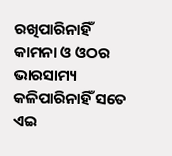ରଖିପାରିନାହିଁ
କାମନା ଓ ଓଠର ଭାରସାମ୍ୟ
କଳିପାରିନାହିଁ ସତେ
ଏଇ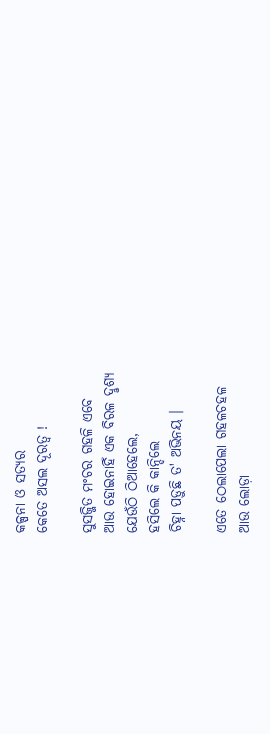କଳ୍ପନା ଓ ସତ୍ୟର
କେତେ ଅସଲ ଦୂରତ୍ବ !

ସୁସଜ୍ଜିତ ମଂଚର ଗହଳି ଏବେ
ଆଉ ହୋଇନାହିଁ ଏକ ବିରଳ ଦୢଶ୍ୟ
ଯେଉଁଠି ଠିଆହେଲେ,
ହସିଲେ କି କାନ୍ଦିଲେ
ଚିହ୍ନା ପଡ଼ୁଛି ତ' ଅଭିନୟ ।

ଏତେ ଠେଲାପେଲା ଗହଳଚହଳ
ଆଉ ଲୋଡ଼ା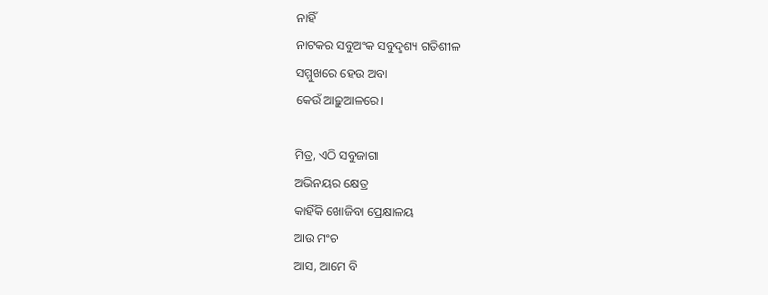ନାହିଁ
ନାଟକର ସବୁଅଂକ ସବୁଦୢଶ୍ୟ ଗତିଶୀଳ
ସମ୍ମୁଖରେ ହେଉ ଅବା
କେଉଁ ଆଢ଼ୁଆଳରେ।

ମିତ୍ର, ଏଠି ସବୁଜାଗା
ଅଭିନୟର କ୍ଷେତ୍ର
କାହିଁକି ଖୋଜିବା ପ୍ରେକ୍ଷାଳୟ
ଆଉ ମଂଚ
ଆସ, ଆମେ ବି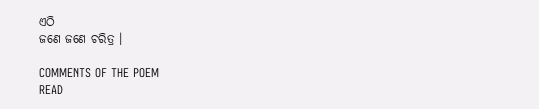ଏଠି
ଜଣେ ଜଣେ ଚରିତ୍ର ।

COMMENTS OF THE POEM
READ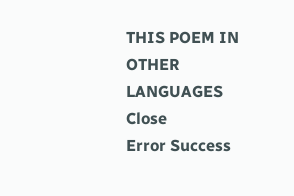THIS POEM IN OTHER LANGUAGES
Close
Error Success